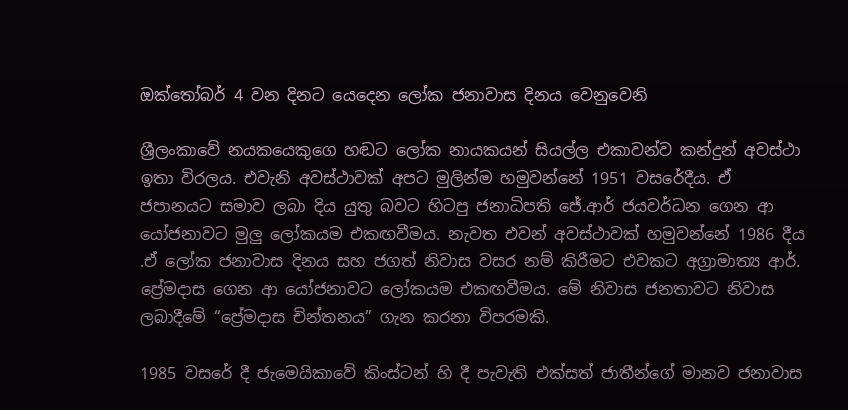ඔක්තෝබර් 4 වන දිනට යෙදෙන ලෝක ජනාවාස දිනය වෙනුවෙනි

ශ්‍රීලංකාවේ නයකයෙකුගෙ හඬට ලෝක නායකයන් සියල්ල එකාවන්ව කන්දුන් අවස්ථා ඉතා විරලය. එවැනි අවස්ථාවක් අපට මුලින්ම හමුවන්නේ 1951 වසරේදීය. ඒ ජපානයට සමාව ලබා දිය යුතු බවට හිටපු ජනාධිපති ජේ.ආර් ජයවර්ධන ගෙන ආ යෝජනාවට මුලු ලෝකයම එකඟවීමය. නැවත එවන් අවස්ථාවක් හමුවන්නේ 1986 දීය .ඒ ලෝක ජනාවාස දිනය සහ ජගත් නිවාස වසර නම් කිරීමට එවකට අග්‍රාමාත්‍ය ආර්. ප්‍රේමදාස ගෙන ආ යෝජනාවට ලෝකයම එකඟවීමය. මේ නිවාස ජනතාවට නිවාස ලබාදීමේ “ප්‍රේමදාස චින්තනය” ගැන කරනා විපරමකි.

1985 වසරේ දී ජැමෙයිකාවේ කිංස්ටන් හි දී පැවැති එක්සත් ජාතීන්ගේ මානව ජනාවාස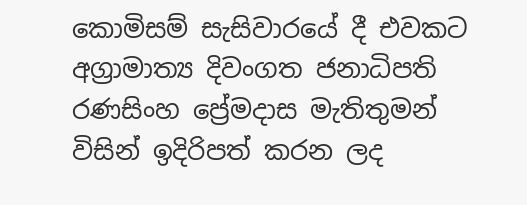කොමිසම් සැසිවාරයේ දී එවකට අග්‍රාමාත්‍ය දිවංගත ජනාධිපති රණසිංහ ප්‍රේමදාස මැතිතුමන් විසින් ඉදිරිපත් කරන ලද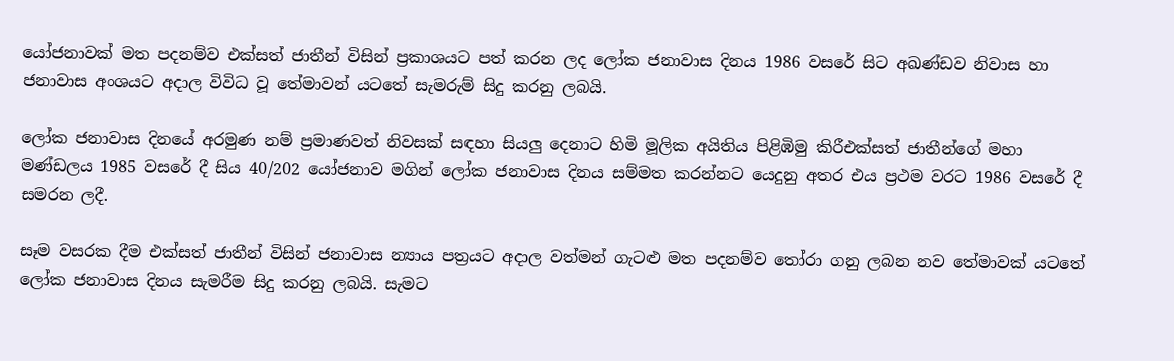යෝජනාවක් මත පදනම්ව එක්සත් ජාතීන් විසින් ප්‍රකාශයට පත් කරන ලද ලෝක ජනාවාස දිනය 1986 වසරේ සිට අඛණ්ඩව නිවාස හා ජනාවාස අංශයට අදාල විවිධ වූ තේමාවන් යටතේ සැමරුම් සිදු කරනු ලබයි.

ලෝක ජනාවාස දිනයේ අරමුණ නම් ප්‍රමාණවත් නිවසක් සඳහා සියලු දෙනාට හිමි මූලික අයිතිය පිළිඹිමු කිරීඑක්සත් ජාතීන්ගේ මහා මණ්ඩලය 1985 වසරේ දී සිය 40/202 යෝජනාව මගින් ලෝක ජනාවාස දිනය සම්මත කරන්නට යෙදුනු අතර එය ප්‍රථම වරට 1986 වසරේ දී සමරන ලදී.

සෑම වසරක දීම එක්සත් ජාතීන් විසින් ජනාවාස න්‍යාය පත්‍රයට අදාල වත්මන් ගැටළු මත පදනම්ව තෝරා ගනු ලබන නව තේමාවක් යටතේ ලෝක ජනාවාස දිනය සැමරීම සිදු කරනු ලබයි. සැමට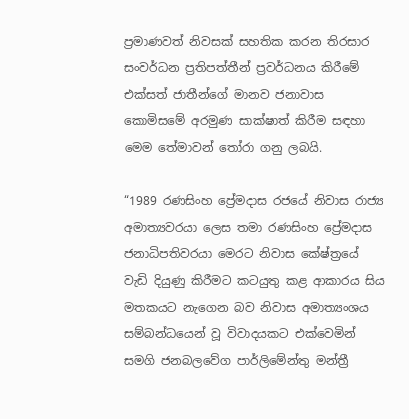ප්‍රමාණවත් නිවසක් සහතික කරන තිරසාර සංවර්ධන ප්‍රතිපත්තීන් ප්‍රවර්ධනය කිරීමේ එක්සත් ජාතීන්ගේ මානව ජනාවාස කොමිසමේ අරමුණ සාක්ෂාත් කිරීම සඳහා මෙම තේමාවන් තෝරා ගනු ලබයි.

“1989 රණසිංහ ප්‍රේමදාස රජයේ නිවාස රාජ්‍ය අමාත්‍යවරයා ලෙස තමා රණසිංහ ප්‍රේමදාස ජනාධිපතිවරයා මෙරට නිවාස කේෂ්ත්‍රයේ වැඩි දියුණු කිරීමට කටයුතු කළ ආකාරය සිය මතකයට නැගෙන බව නිවාස අමාත්‍යංශය සම්බන්ධයෙන් වූ විවාදයකට එක්වෙමින් සමගි ජනබලවේග පාර්ලිමේන්තු මන්ත්‍රී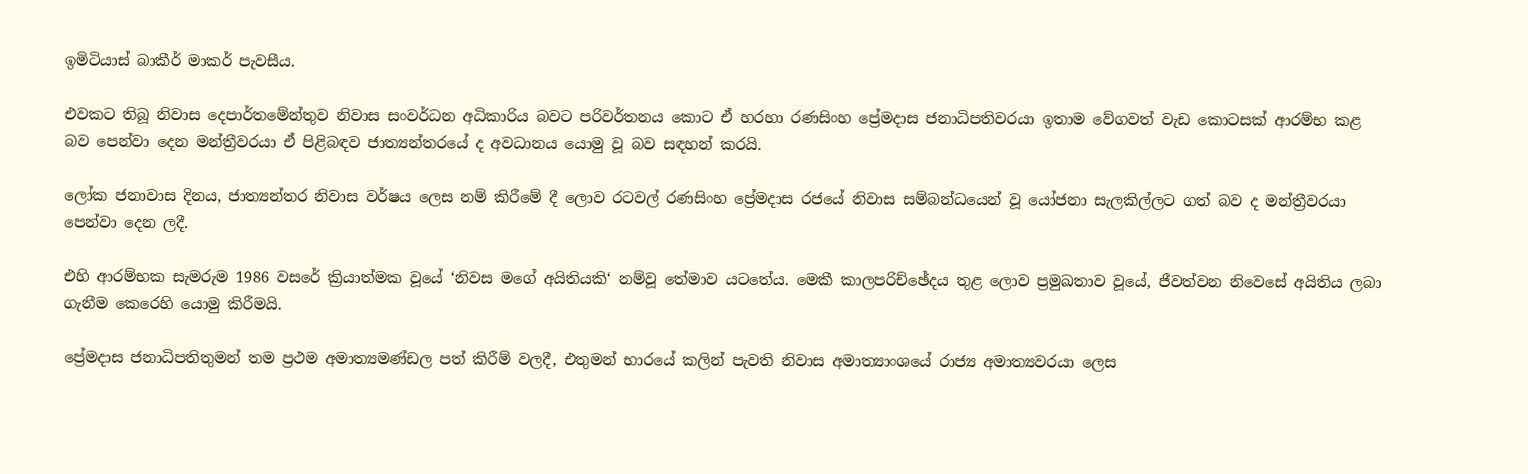ඉමිටියාස් බාකීර් මාකර් පැවසීය.

එවකට තිබූ නිවාස දෙපාර්තමේන්තුව නිවාස සංවර්ධන අධිකාරිය බවට පරිවර්තනය කොට ඒ හරහා රණසිංහ ප්‍රේමදාස ජනාධිපතිවරයා ඉතාම වේගවත් වැඩ කොටසක් ආරම්භ කළ බව පෙන්වා දෙන මන්ත්‍රීවරයා ඒ පිළිබඳව ජාත්‍යන්තරයේ ද අවධානය යොමු වූ බව සඳහන් කරයි.

ලෝක ජනාවාස දිනය, ජාත්‍යන්තර නිවාස වර්ෂය ලෙස නම් කිරීමේ දී ලොව රටවල් රණසිංහ ප්‍රේමදාස රජයේ නිවාස සම්බන්ධයෙන් වූ යෝජනා සැලකිල්ලට ගත් බව ද මන්ත්‍රීවරයා පෙන්වා දෙන ලදී.

එහි ආරම්භක සැමරුම 1986 වසරේ ක්‍රියාත්මක වූයේ ‘නිවස මගේ අයිතියකි‘ නම්වූ තේමාව යටතේය. මෙකී කාලපරිච්ඡේදය තුළ ලොව ප්‍රමුඛතාව වූයේ, ජීවත්වන නිවෙසේ අයිතිය ලබා ගැනීම කෙරෙහි යොමු කිරීමයි.

ප්‍රේමදාස ජනාධිපතිතුමන් තම ප්‍රථම අමාත්‍යමණ්ඩල පත් කිරීම් වලදී, එතුමන් භාරයේ කලින් පැවති නිවාස අමාත්‍යාංශයේ රාජ්‍ය අමාත්‍යවරයා ලෙස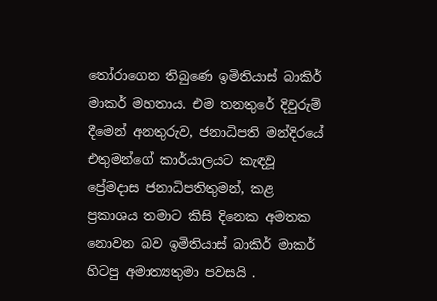තෝරාගෙන තිබුණෙ ඉමිතියාස් බාකිර් මාකර් මහතාය. එම තනතුරේ දිවුරුම් දීමෙන් අනතුරුව, ජනාධිපති මන්දිරයේ එතුමන්ගේ කාර්යාලයට කැඳවූ ප්‍රේමදාස ජනාධිපතිතුමන්, කළ ප්‍රකාශය තමාට කිසි දිනෙක අමතක නොවන බව ඉමිතියාස් බාකිර් මාකර් හිටපු අමාත්‍යතුමා පවසයි .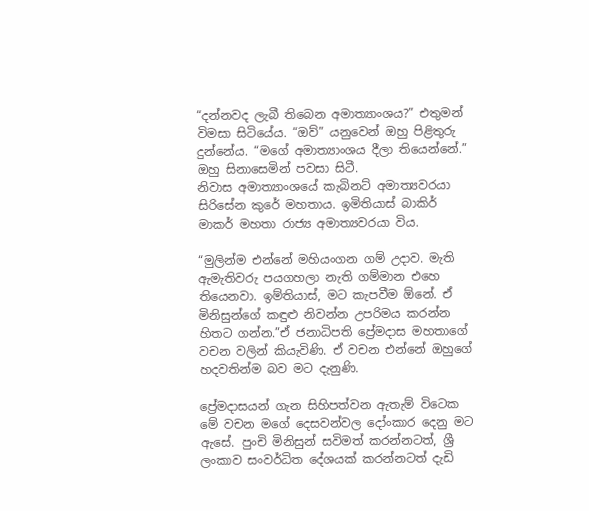“දන්නවද ලැබී තිබෙන අමාත්‍යාංශය?” එතුමන් විමසා සිටියේය. “ඔව්” යනුවෙන් ඔහු පිළිතුරු දුන්නේය. “මගේ අමාත්‍යාංශය දීලා තියෙන්නේ.” ඔහු සිනාසෙමින් පවසා සිටී.
නිවාස අමාත්‍යාංශයේ කැබිනට් අමාත්‍යවරයා සිරිසේන කුරේ මහතාය. ඉමිතියාස් බාකිර් මාකර් මහතා රාජ්‍ය අමාත්‍යවරයා විය.

“මුලින්ම එන්නේ මහියංගන ගම් උදාව. මැති ඇමැතිවරු පයගහලා නැති ගම්මාන එහෙ තියෙනවා. ඉම්තියාස්, මට කැපවීම ඕනේ. ඒ මිනිසුන්ගේ කඳුළු නිවන්න උපරිමය කරන්න හිතට ගන්න.”ඒ ජනාධිපති ප්‍රේමදාස මහතාගේ වචන වලින් කියැවිණි. ඒ වචන එන්නේ ඔහුගේ හදවතින්ම බව මට දැනුණි.

ප්‍රේමදාසයන් ගැන සිහිපත්වන ඇතැම් විටෙක මේ වචන මගේ දෙසවන්වල දෝංකාර දෙනු මට ඇසේ. පුංචි මිනිසුන් සවිමත් කරන්නටත්, ශ්‍රී ලංකාව සංවර්ධිත දේශයක් කරන්නටත් දැඩි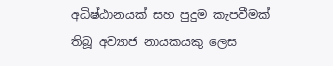අධිෂ්ඨානයක් සහ පුදුම කැපවීමක් තිබූ අව්‍යාජ නායකයකු ලෙස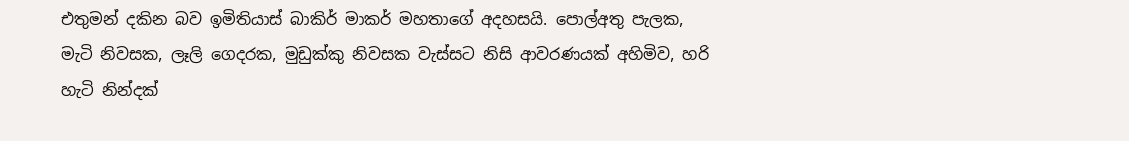එතුමන් දකින බව ඉමිතියාස් බාකිර් මාකර් මහතාගේ අදහසයි. පොල්අතු පැලක, මැටි නිවසක, ලෑලි ගෙදරක, මුඩුක්කු නිවසක වැස්සට නිසි ආවරණයක් අහිමිව, හරි හැටි නින්දක්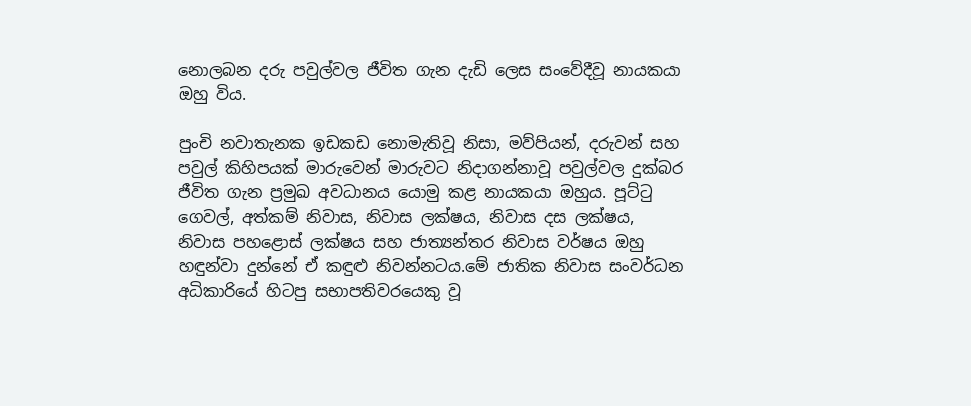නොලබන දරු පවුල්වල ජීවිත ගැන දැඩි ලෙස සංවේදීවූ නායකයා ඔහු විය.

පුංචි නවාතැනක ඉඩකඩ නොමැතිවූ නිසා, මව්පියන්, දරුවන් සහ පවුල් කිහිපයක් මාරුවෙන් මාරුවට නිදාගන්නාවූ පවුල්වල දුක්බර ජීවිත ගැන ප්‍රමුඛ අවධානය යොමු කළ නායකයා ඔහුය. පූට්ටු ගෙවල්, අත්කම් නිවාස, නිවාස ලක්ෂය, නිවාස දස ලක්ෂය, නිවාස පහළොස් ලක්ෂය සහ ජාත්‍යන්තර නිවාස වර්ෂය ඔහු හඳුන්වා දුන්නේ ඒ කඳුළු නිවන්නටය.මේ ජාතික නිවාස සංවර්ධන අධිකාරියේ හිටපු සභාපතිවරයෙකු වූ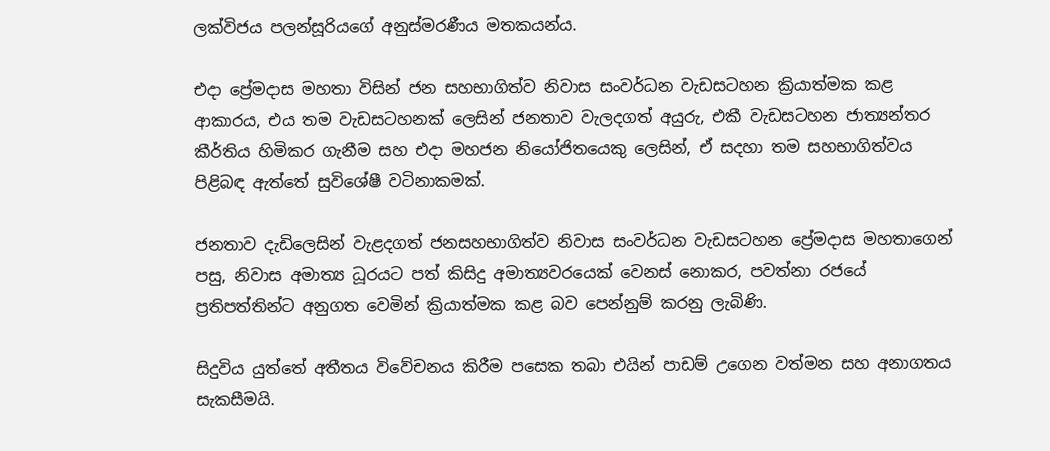ලක්විජය පලන්සූරියගේ අනුස්මරණීය මතකයන්ය.

එදා ප්‍රේමදාස මහතා විසින් ජන සහභාගිත්ව නිවාස සංවර්ධන වැඩසටහන ක්‍රියාත්මක කළ ආකාරය, එය තම වැඩසටහනක් ලෙසින් ජනතාව වැලදගත් අයුරු, එකී වැඩසටහන ජාත්‍යන්තර කීර්තිය හිමිකර ගැනීම සහ එදා මහජන නියෝජිතයෙකු ලෙසින්, ඒ සදහා තම සහභාගිත්වය පිළිබඳ ඇත්තේ සුවිශේෂී වටිනාකමක්.

ජනතාව දැඩිලෙසින් වැළදගත් ජනසහභාගිත්ව නිවාස සංවර්ධන වැඩසටහන ප්‍රේමදාස මහතාගෙන් පසු, නිවාස අමාත්‍ය ධූරයට පත් කිසිදු අමාත්‍යවරයෙක් වෙනස් නොකර, පවත්නා රජයේ ප්‍රතිපත්තින්ට අනුගත වෙමින් ක්‍රියාත්මක කළ බව පෙන්නුම් කරනු ලැබිණි.

සිදුවිය යුත්තේ අතීතය විවේචනය කිරීම පසෙක තබා එයින් පාඩම් උගෙන වත්මන සහ අනාගතය සැකසීමයි.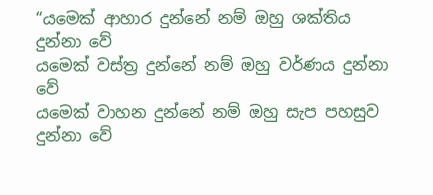“යමෙක් ආහාර දුන්නේ නම් ඔහු ශක්තිය දුන්නා වේ
යමෙක් වස්ත්‍ර දුන්නේ නම් ඔහු වර්ණය දුන්නා වේ
යමෙක් වාහන දුන්නේ නම් ඔහු සැප පහසුව දුන්නා වේ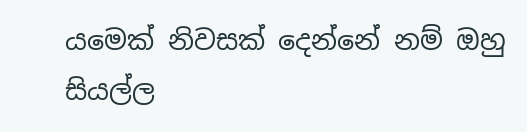යමෙක් නිවසක් දෙන්නේ නම් ඔහු සියල්ල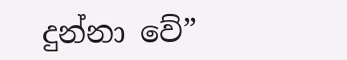දුන්නා වේ”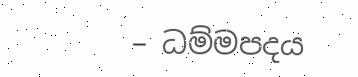– ධම්මපදය